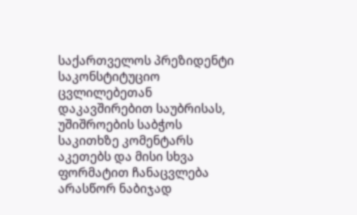საქართველოს პრეზიდენტი საკონსტიტუციო ცვლილებეთან დაკავშირებით საუბრისას, უშიშროების საბჭოს საკითხზე კომენტარს აკეთებს და მისი სხვა ფორმატით ჩანაცვლება არასწორ ნაბიჯად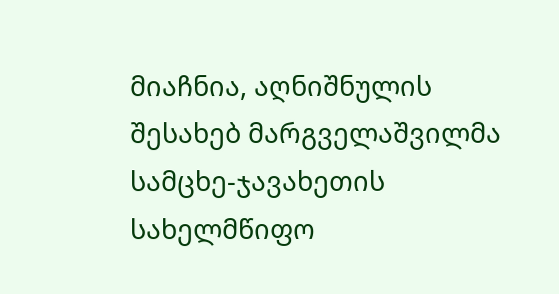მიაჩნია, აღნიშნულის შესახებ მარგველაშვილმა სამცხე-ჯავახეთის სახელმწიფო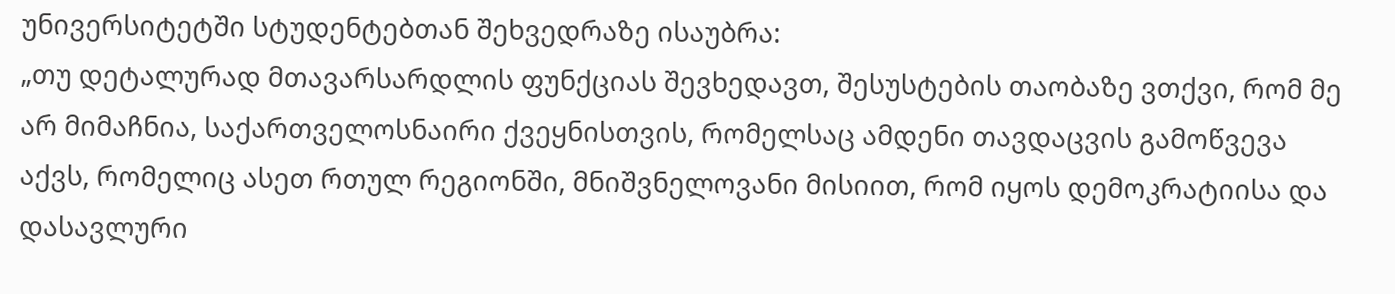უნივერსიტეტში სტუდენტებთან შეხვედრაზე ისაუბრა:
„თუ დეტალურად მთავარსარდლის ფუნქციას შევხედავთ, შესუსტების თაობაზე ვთქვი, რომ მე არ მიმაჩნია, საქართველოსნაირი ქვეყნისთვის, რომელსაც ამდენი თავდაცვის გამოწვევა აქვს, რომელიც ასეთ რთულ რეგიონში, მნიშვნელოვანი მისიით, რომ იყოს დემოკრატიისა და დასავლური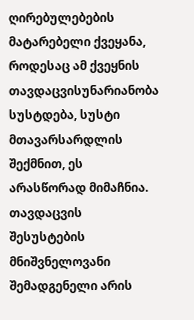ღირებულებების მატარებელი ქვეყანა, როდესაც ამ ქვეყნის თავდაცვისუნარიანობა სუსტდება, სუსტი მთავარსარდლის შექმნით, ეს არასწორად მიმაჩნია.
თავდაცვის შესუსტების მნიშვნელოვანი შემადგენელი არის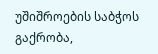უშიშროების საბჭოს გაქრობა,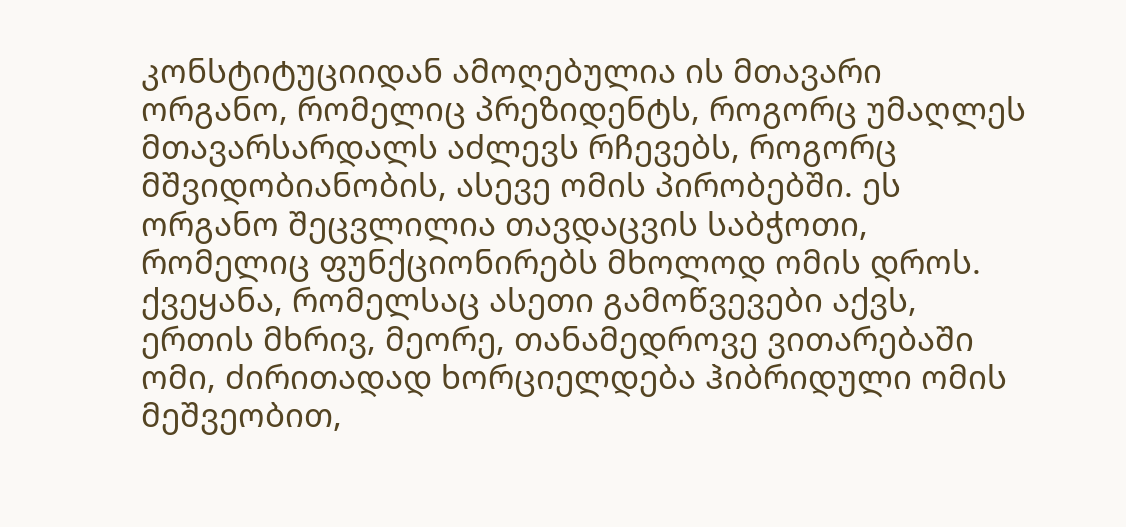კონსტიტუციიდან ამოღებულია ის მთავარი ორგანო, რომელიც პრეზიდენტს, როგორც უმაღლეს მთავარსარდალს აძლევს რჩევებს, როგორც მშვიდობიანობის, ასევე ომის პირობებში. ეს ორგანო შეცვლილია თავდაცვის საბჭოთი, რომელიც ფუნქციონირებს მხოლოდ ომის დროს.
ქვეყანა, რომელსაც ასეთი გამოწვევები აქვს, ერთის მხრივ, მეორე, თანამედროვე ვითარებაში ომი, ძირითადად ხორციელდება ჰიბრიდული ომის მეშვეობით,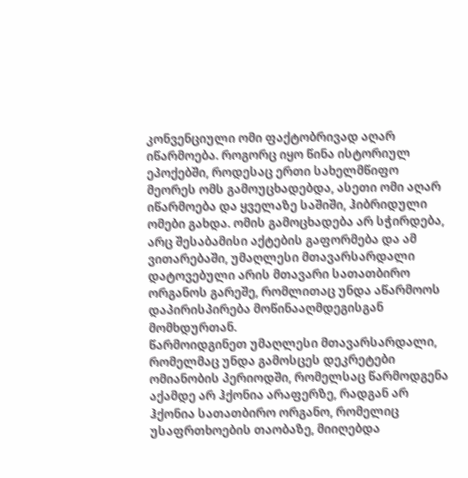კონვენციული ომი ფაქტობრივად აღარ იწარმოება. როგორც იყო წინა ისტორიულ ეპოქებში, როდესაც ერთი სახელმწიფო მეორეს ომს გამოუცხადებდა, ასეთი ომი აღარ იწარმოება და ყველაზე საშიში, ჰიბრიდული ომები გახდა. ომის გამოცხადება არ სჭირდება, არც შესაბამისი აქტების გაფორმება და ამ ვითარებაში, უმაღლესი მთავარსარდალი დატოვებული არის მთავარი სათათბირო ორგანოს გარეშე, რომლითაც უნდა აწარმოოს დაპირისპირება მოწინააღმდეგისგან მომხდურთან.
წარმოიდგინეთ უმაღლესი მთავარსარდალი, რომელმაც უნდა გამოსცეს დეკრეტები ომიანობის პერიოდში, რომელსაც წარმოდგენა აქამდე არ ჰქონია არაფერზე, რადგან არ ჰქონია სათათბირო ორგანო, რომელიც უსაფრთხოების თაობაზე, მიიღებდა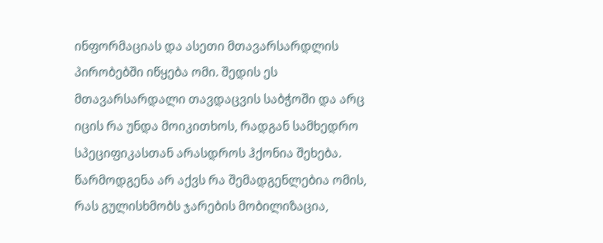ინფორმაციას და ასეთი მთავარსარდლის პირობებში იწყება ომი. შედის ეს მთავარსარდალი თავდაცვის საბჭოში და არც იცის რა უნდა მოიკითხოს, რადგან სამხედრო სპეციფიკასთან არასდროს ჰქონია შეხება. წარმოდგენა არ აქვს რა შემადგენლებია ომის, რას გულისხმობს ჯარების მობილიზაცია,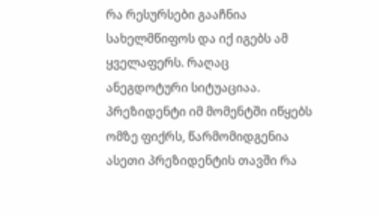რა რესურსები გააჩნია სახელმწიფოს და იქ იგებს ამ ყველაფერს. რაღაც ანეგდოტური სიტუაციაა. პრეზიდენტი იმ მომენტში იწყებს ომზე ფიქრს, წარმომიდგენია ასეთი პრეზიდენტის თავში რა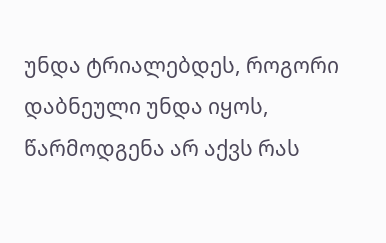უნდა ტრიალებდეს, როგორი დაბნეული უნდა იყოს, წარმოდგენა არ აქვს რას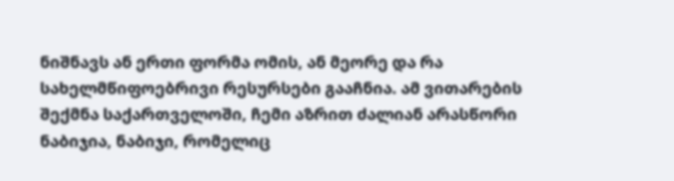ნიშნავს ან ერთი ფორმა ომის, ან მეორე და რა სახელმწიფოებრივი რესურსები გააჩნია. ამ ვითარების შექმნა საქართველოში, ჩემი აზრით ძალიან არასწორი ნაბიჯია, ნაბიჯი, რომელიც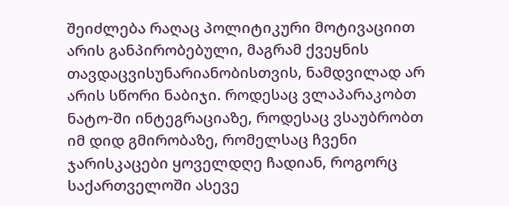შეიძლება რაღაც პოლიტიკური მოტივაციით არის განპირობებული, მაგრამ ქვეყნის თავდაცვისუნარიანობისთვის, ნამდვილად არ არის სწორი ნაბიჯი. როდესაც ვლაპარაკობთ ნატო-ში ინტეგრაციაზე, როდესაც ვსაუბრობთ იმ დიდ გმირობაზე, რომელსაც ჩვენი ჯარისკაცები ყოველდღე ჩადიან, როგორც საქართველოში ასევე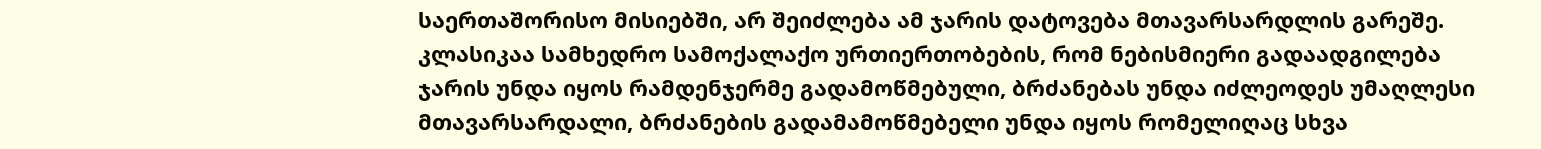საერთაშორისო მისიებში, არ შეიძლება ამ ჯარის დატოვება მთავარსარდლის გარეშე.
კლასიკაა სამხედრო სამოქალაქო ურთიერთობების, რომ ნებისმიერი გადაადგილება ჯარის უნდა იყოს რამდენჯერმე გადამოწმებული, ბრძანებას უნდა იძლეოდეს უმაღლესი მთავარსარდალი, ბრძანების გადამამოწმებელი უნდა იყოს რომელიღაც სხვა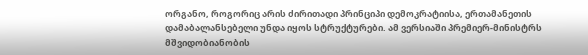ორგანო, როგორიც არის ძირითადი პრინციპი დემოკრატიისა, ერთამანეთის დამაბალანსებელი უნდა იყოს სტრუქტურები. ამ ვერსიაში პრემიერ-მინისტრს მშვიდობიანობის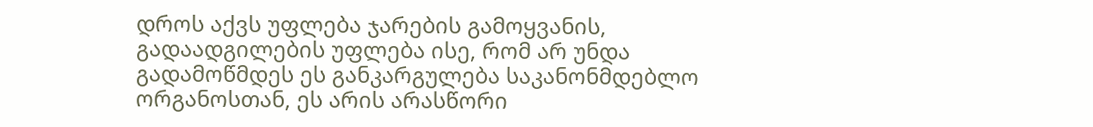დროს აქვს უფლება ჯარების გამოყვანის, გადაადგილების უფლება ისე, რომ არ უნდა გადამოწმდეს ეს განკარგულება საკანონმდებლო ორგანოსთან, ეს არის არასწორი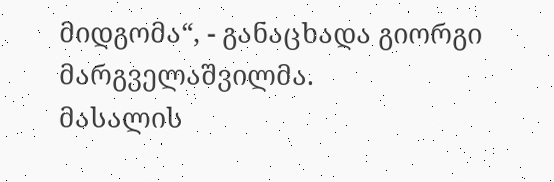მიდგომა“, - განაცხადა გიორგი მარგველაშვილმა.
მასალის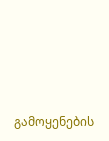გამოყენების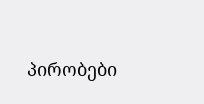პირობები